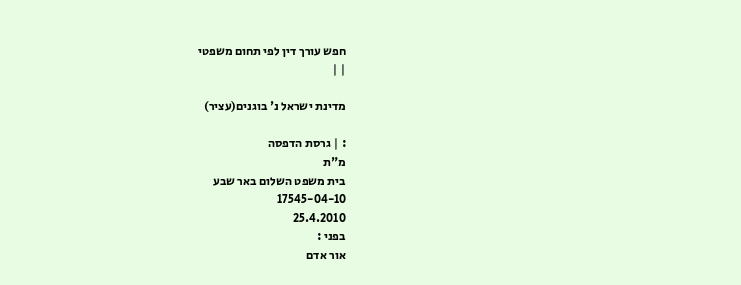חפש עורך דין לפי תחום משפטי
| |

מדינת ישראל נ' בוגנים(עציר)

: | גרסת הדפסה
מ"ת
בית משפט השלום באר שבע
17545-04-10
25.4.2010
בפני :
אור אדם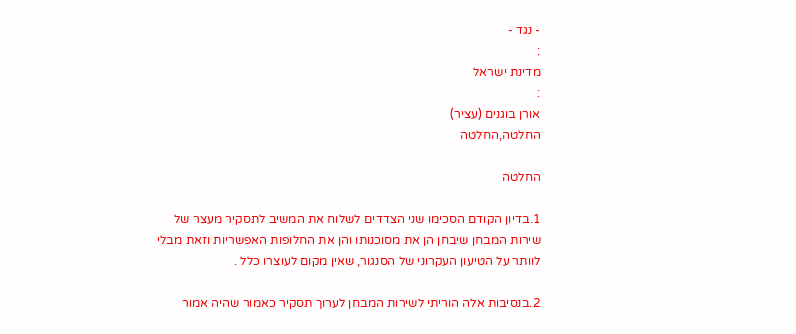- נגד -
:
מדינת ישראל
:
אורן בוגנים (עציר)
החלטה,החלטה

החלטה

1.בדיון הקודם הסכימו שני הצדדים לשלוח את המשיב לתסקיר מעצר של שירות המבחן שיבחן הן את מסוכנותו והן את החלופות האפשריות וזאת מבלי לוותר על הטיעון העקרוני של הסנגור, שאין מקום לעוצרו כלל .

2.בנסיבות אלה הוריתי לשירות המבחן לערוך תסקיר כאמור שהיה אמור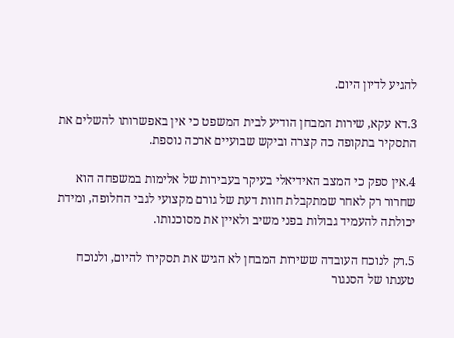להגיע לדיון היום.

3.דא עקא, שירות המבחן הודיע לבית המשפט כי אין באפשרותו להשלים את התסקיר בתקופה כה קצרה וביקש שבועיים ארכה נוספת.

4.אין ספק כי המצב האידיאלי בעיקר בעבירות של אלימות במשפחה הוא שחרור רק לאחר שמתקבלת חוות דעת של גורם מקצועי לגבי החלופה, ומידת יכולתה להעמיד גבולות בפני משיב ולאיין את מסוכנותו.

5.רק לנוכח העובדה ששירות המבחן לא הגיש את תסקירו להיום, ולנוכח טענתו של הסנגור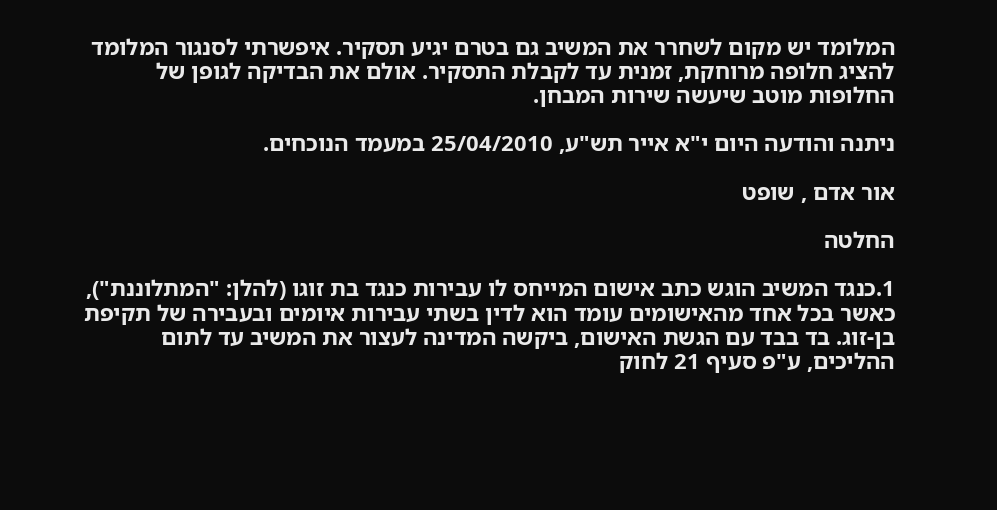המלומד יש מקום לשחרר את המשיב גם בטרם יגיע תסקיר. איפשרתי לסנגור המלומד להציג חלופה מרוחקת, זמנית עד לקבלת התסקיר. אולם את הבדיקה לגופן של החלופות מוטב שיעשה שירות המבחן.

ניתנה והודעה היום י"א אייר תש"ע, 25/04/2010 במעמד הנוכחים.

אור אדם , שופט

החלטה

1.כנגד המשיב הוגש כתב אישום המייחס לו עבירות כנגד בת זוגו (להלן: "המתלוננת"), כאשר בכל אחד מהאישומים עומד הוא לדין בשתי עבירות איומים ובעבירה של תקיפת בן-זוג. בד בבד עם הגשת האישום, ביקשה המדינה לעצור את המשיב עד לתום ההליכים, ע"פ סעיף 21 לחוק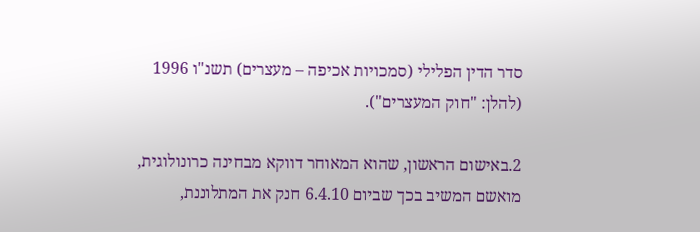סדר הדין הפלילי (סמכויות אכיפה – מעצרים) תשנ"ו 1996 (להלן: "חוק המעצרים").

2.באישום הראשון, שהוא המאוחר דווקא מבחינה כרונולוגית, מואשם המשיב בכך שביום 6.4.10 חנק את המתלוננת,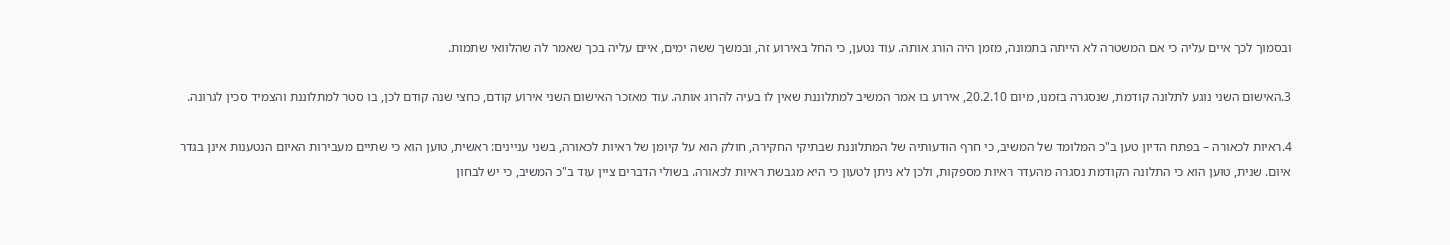ובסמוך לכך איים עליה כי אם המשטרה לא הייתה בתמונה, מזמן היה הורג אותה. עוד נטען, כי החל באירוע זה, ובמשך ששה ימים, איים עליה בכך שאמר לה שהלוואי שתמות.

3.האישום השני נוגע לתלונה קודמת, שנסגרה בזמנו, מיום 20.2.10, אירוע בו אמר המשיב למתלוננת שאין לו בעיה להרוג אותה. עוד מאזכר האישום השני אירוע קודם, כחצי שנה קודם לכן, בו סטר למתלוננת והצמיד סכין לגרונה.

4.ראיות לכאורה – בפתח הדיון טען ב"כ המלומד של המשיב, כי חרף הודעותיה של המתלוננת שבתיקי החקירה, חולק הוא על קיומן של ראיות לכאורה, בשני עניינים: ראשית, טוען הוא כי שתיים מעבירות האיום הנטענות אינן בגדר איום. שנית, טוען הוא כי התלונה הקודמת נסגרה מהעדר ראיות מספקות, ולכן לא ניתן לטעון כי היא מגבשת ראיות לכאורה. בשולי הדברים ציין עוד ב"כ המשיב, כי יש לבחון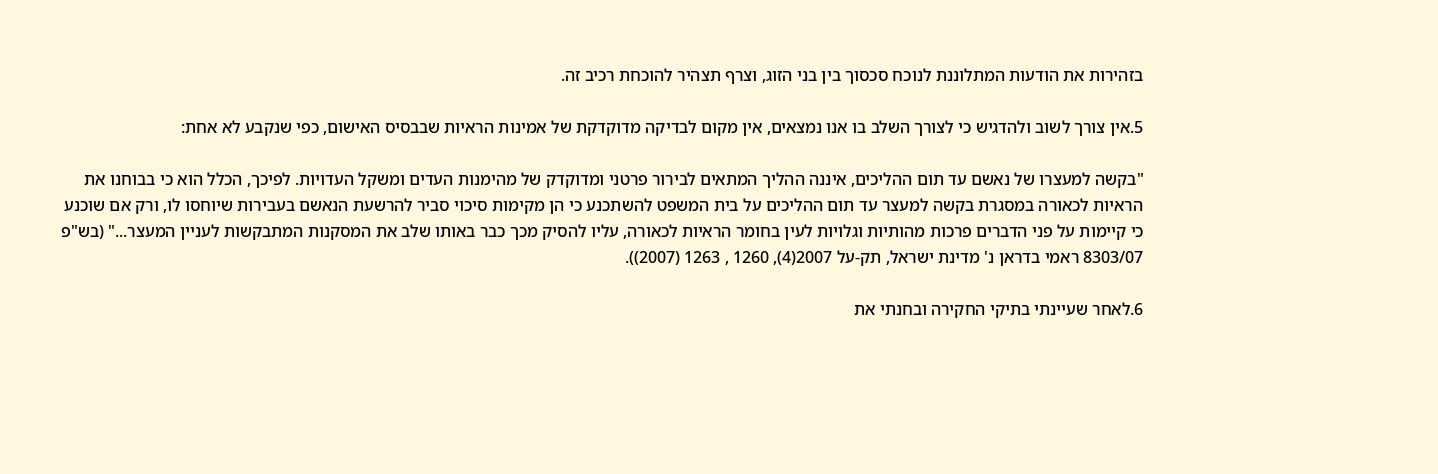בזהירות את הודעות המתלוננת לנוכח סכסוך בין בני הזוג, וצרף תצהיר להוכחת רכיב זה.

5.אין צורך לשוב ולהדגיש כי לצורך השלב בו אנו נמצאים, אין מקום לבדיקה מדוקדקת של אמינות הראיות שבבסיס האישום, כפי שנקבע לא אחת:

"בקשה למעצרו של נאשם עד תום ההליכים, איננה ההליך המתאים לבירור פרטני ומדוקדק של מהימנות העדים ומשקל העדויות. לפיכך, הכלל הוא כי בבוחנו את הראיות לכאורה במסגרת בקשה למעצר עד תום ההליכים על בית המשפט להשתכנע כי הן מקימות סיכוי סביר להרשעת הנאשם בעבירות שיוחסו לו, ורק אם שוכנע כי קיימות על פני הדברים פרכות מהותיות וגלויות לעין בחומר הראיות לכאורה, עליו להסיק מכך כבר באותו שלב את המסקנות המתבקשות לעניין המעצר..." (בש"פ 8303/07 ראמי בדראן נ' מדינת ישראל, תק-על 2007(4), 1260 , 1263 (2007)).

6.לאחר שעיינתי בתיקי החקירה ובחנתי את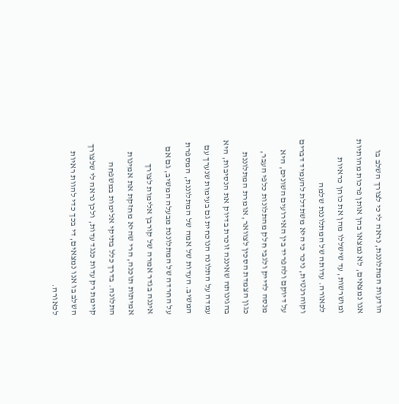הודעות המתלוננת, נראה לי כי לצורך השלב בו אנו נמצאים, לא נמצאו בהן אותן פרכות מהותיות ומושרשות, עד שישללו מהן את כוחן כראיות לכאורה. עדותה של המתלוננת שלמה וקוהרנטית, ניכר כי היא משתדלת להעמיד דברים על דיוקם ולהפריד בין האירועים השונים, היא מנסה לדייק ולגבי חלק מהתלונות כלפי העבר, כגון הצמדת הסכין לצוואר, אומרת המתלוננת בהגינותה שאיננה זוכרת בדיוק את הנסיבות, היא עמדה על התלונה הנוכחית גם בעימות שנערך עם המשיב. העדות של אמה של המתלוננת, המספרת על החרדה של המתלוננת מבעלה המשיב, גם אם איננה בגדר אמרה של קורבן אלימות לצורך אמיתות תוכנה, הרי שהיא מחזקת את אמינות התלונה. בדרך כלל בתיקי אלימות במשפחה קיימת רק עדות כנגד עדות, ולכן נראה לי שלצורך השלב בו אנו נמצאים, די בכך כדי להוות ראיות לכאורה.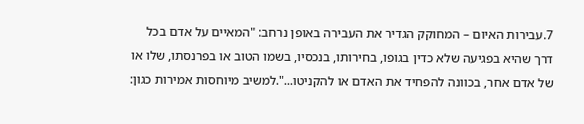7.עבירות האיום – המחוקק הגדיר את העבירה באופן נרחב: "המאיים על אדם בכל דרך שהיא בפגיעה שלא כדין בגופו, בחירותו, בנכסיו, בשמו הטוב או בפרנסתו, שלו או של אדם אחר, בכוונה להפחיד את האדם או להקניטו...".למשיב מיוחסות אמירות כגון: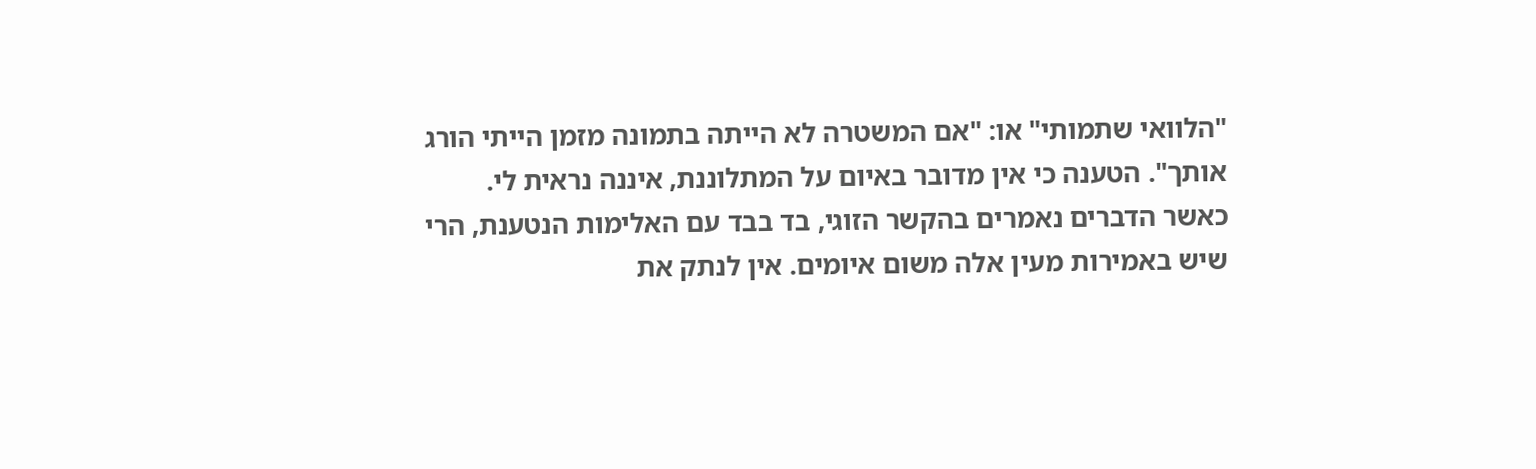"הלוואי שתמותי" או: "אם המשטרה לא הייתה בתמונה מזמן הייתי הורג אותך". הטענה כי אין מדובר באיום על המתלוננת, איננה נראית לי. כאשר הדברים נאמרים בהקשר הזוגי, בד בבד עם האלימות הנטענת, הרי שיש באמירות מעין אלה משום איומים. אין לנתק את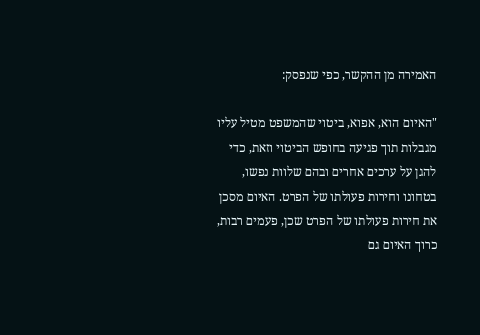האמירה מן ההקשר, כפי שנפסק:

"האיום הוא, אפוא, ביטוי שהמשפט מטיל עליו מגבלות תוך פגיעה בחופש הביטוי וזאת, כדי להגן על ערכים אחרים ובהם שלוות נפשו, בטחונו וחירות פעולתו של הפרט. האיום מסכן את חירות פעולתו של הפרט שכן, פעמים רבות, כרוך האיום גם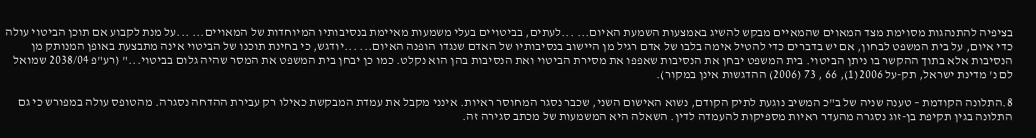בציפיה להתנהגות מסוימת מצד המאוים שהמאיים מבקש להשיג באמצעות השמעת האיום... ...לעתים, בביטויים בעלי משמעות מאיימת בנסיבותיו המיוחדות של המאויים... ...על מנת לקבוע אם תוכן הביטוי עולה כדי איום, על בית המשפט לבחון, אם יש בדברים כדי להטיל אימה בלבו של אדם רגיל מן היישוב בנסיבותיו של האדם שנגדו הופנה האיום... ...יודגש, כי בחינת תוכנו של הביטוי אינה מתבצעת באופן המנותק מן הנסיבות אלא בתוך ההקשר בו ניתן הביטוי. בית המשפט יבחן את הנסיבות שאפפו את מסירת הביטוי ואת הנסיבות בהן הוא נקלט. כמו כן יבחן בית המשפט את המסר שהיה גלום בביטוי..." (רע"פ 2038/04 שמואל לם נ' מדינת ישראל, תק-על 2006(1), 66 , 73 (2006) ההדגשות אינן במקור).

8.התלונה הקודמת – טענה שניה של ב"כ המשיב נוגעת לתיק הקודם, נשוא האישום השני, שכבר נסגר המחוסר ראיות. אינני מקבל את עמדת המבקשת כאילו רק עבירת ההדחה נסגרה. מהטופס עולה במפורש כי גם התלונה בגין תקיפת בן-זוג נסגרה מהעדר ראיות מספיקות להעמדה לדין. השאלה היא המשמעות של מכתב סגירה זה.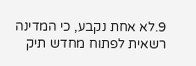9.לא אחת נקבע, כי המדינה רשאית לפתוח מחדש תיק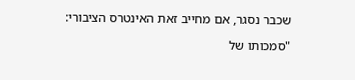שכבר נסגר, אם מחייב זאת האינטרס הציבורי:

"סמכותו של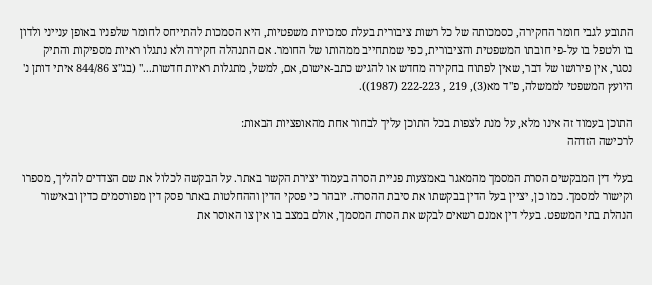התובע לגבי חומר החקירה, כסמכותה של כל רשות ציבורית בעלת סמכויות משפטיות, היא הסמכות להתייחס לחומר שלפניו באופן ענייני ולדון בו ולטפל בו על-פי חובתו המשפטית והציבורית, כפי שמתחייב ממהותו של החומר. אם התנהלה חקירה ולא נתגלו ראיות מספיקות והתיק נסגר, אין פירושו של דבר, שאין לפתוח בחקירה מחדש או להגיש כתב-אישום, אם, למשל, מתגלות ראיות חדשות..." (בג"צ 844/86 איתי דותן נ' היועץ המשפטי לממשלה, פ"ד מא(3), 219 , 222-223 (1987)).

התוכן בעמוד זה אינו מלא, על מנת לצפות בכל התוכן עליך לבחור אחת מהאופציות הבאות:
לרכישה הזדהה

בעלי דין המבקשים הסרת המסמך מהמאגר באמצעות פניית הסרה בעמוד יצירת הקשר באתר. על הבקשה לכלול את שם הצדדים להליך, מספרו וקישור למסמך. כמו כן, יציין בעל הדין בבקשתו את סיבת ההסרה. יובהר כי פסקי הדין וההחלטות באתר פסק דין מפורסמים כדין ובאישור הנהלת בתי המשפט. בעלי דין אמנם רשאים לבקש את הסרת המסמך, אולם במצב בו אין צו האוסר את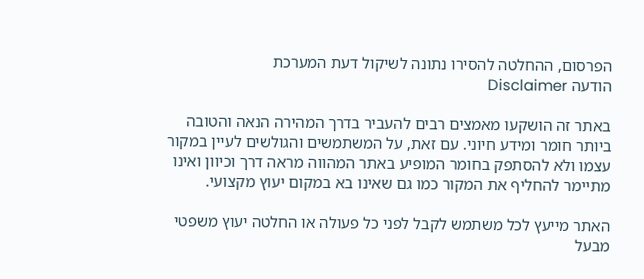הפרסום, ההחלטה להסירו נתונה לשיקול דעת המערכת
הודעה Disclaimer

באתר זה הושקעו מאמצים רבים להעביר בדרך המהירה הנאה והטובה ביותר חומר ומידע חיוני. עם זאת, על המשתמשים והגולשים לעיין במקור עצמו ולא להסתפק בחומר המופיע באתר המהווה מראה דרך וכיוון ואינו מתיימר להחליף את המקור כמו גם שאינו בא במקום יעוץ מקצועי.

האתר מייעץ לכל משתמש לקבל לפני כל פעולה או החלטה יעוץ משפטי מבעל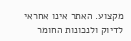מקצוע. האתר אינו אחראי לדיוק ולנכונות החומר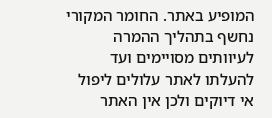המופיע באתר. החומר המקורי נחשף בתהליך ההמרה לעיוותים מסויימים ועד להעלתו לאתר עלולים ליפול אי דיוקים ולכן אין האתר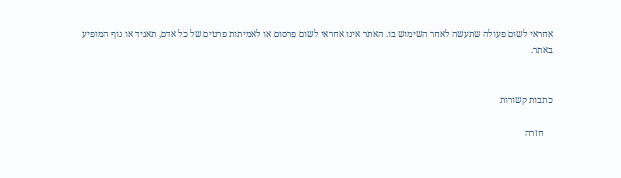אחראי לשום פעולה שתעשה לאחר השימוש בו. האתר אינו אחראי לשום פרסום או לאמיתות פרטים של כל אדם, תאגיד או גוף המופיע באתר.


כתבות קשורות

    חזרה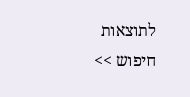לתוצאות חיפוש >>